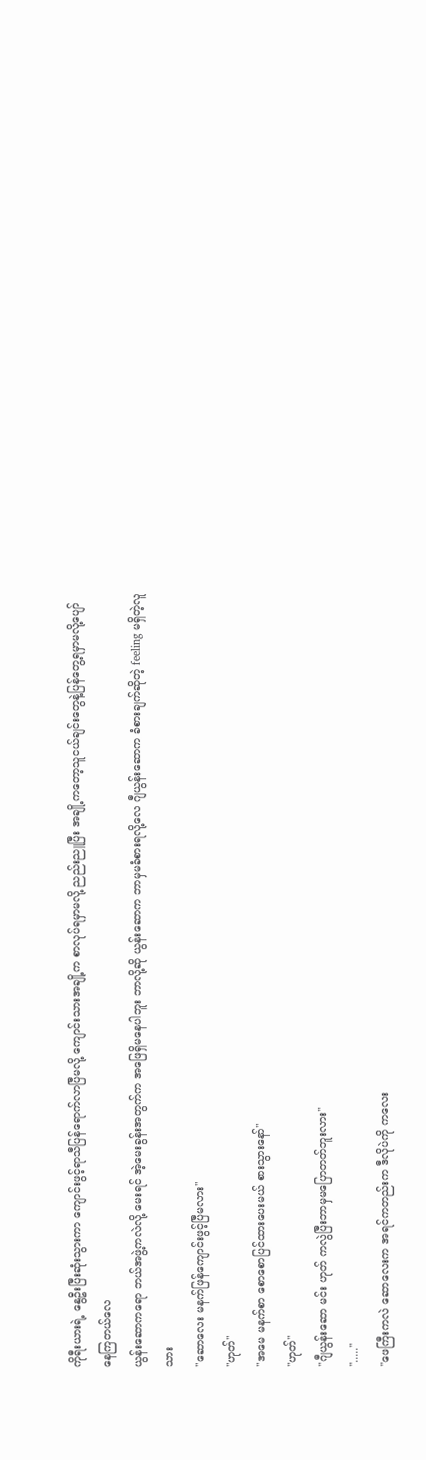ကိုရီးယားရဲ့ နွေဦးပြီးဆုံးသွားကာ ကျောင်းဖွင့်ရာသီပြန်ရောက်လာပြီမလို့ ကျောင်းသားအချို့က စာလုပ်ရမှာမလို့ ညည်းညူပြီး အချို့ကတော့သူငယ်ချင်းတွေနဲ့ပြန်တွေ့ရမှာမလို့ပျော်နေကြတယ်လေ
ယွန်းဆောကရော ဘယ်အဖွဲ့ကလဲလို့ မေးရင် အဲ့မေးခွန်းအတွက်က အဖြေရှိမနေပါဘူး ဘာလို့ဆို ယွန်းဆောက ဘာမှမခံစားရလို့လေ ဂျီယွန်းဆောက ခံစားချက်ဆိုတဲ့ feeling မရှိတဲ့လူသား
"ဆောလေး မနက်ဖြန်ကျောင်းဖွင့်ပြီမလား"
"ဟုတ်"
"အမေ မနက်စာ စောစောပြင်ထားပေးမယ် စားသွားနော်"
"ဟုတ်"
"ဂျီယွန်းဆော မင်း ဟုတ် ကလွဲပြီးဘာမှမပြောတတ်ဘူးလား"
"....."
"ဖေကြီးကလဲ ဆောလေးက အရင်ကတည်းက ဒီလိုပဲကို ကလေး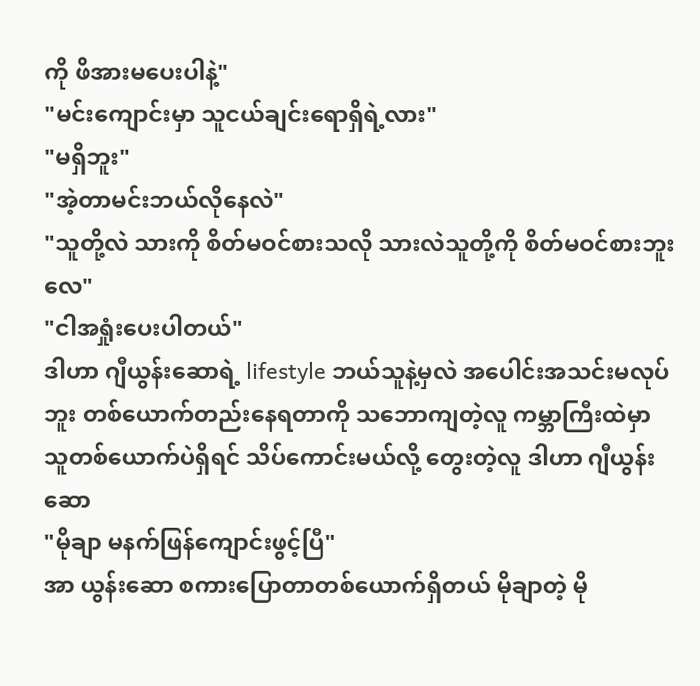ကို ဖိအားမပေးပါနဲ့"
"မင်းကျောင်းမှာ သူငယ်ချင်းရောရှိရဲ့လား"
"မရှိဘူး"
"အဲ့တာမင်းဘယ်လိုနေလဲ"
"သူတို့လဲ သားကို စိတ်မဝင်စားသလို သားလဲသူတို့ကို စိတ်မဝင်စားဘူးလေ"
"ငါအရှုံးပေးပါတယ်"
ဒါဟာ ဂျီယွန်းဆောရဲ့ lifestyle ဘယ်သူနဲ့မှလဲ အပေါင်းအသင်းမလုပ်ဘူး တစ်ယောက်တည်းနေရတာကို သဘောကျတဲ့လူ ကမ္ဘာကြီးထဲမှာ သူတစ်ယောက်ပဲရှိရင် သိပ်ကောင်းမယ်လို့ တွေးတဲ့လူ ဒါဟာ ဂျီယွန်းဆော
"မိုချာ မနက်ဖြန်ကျောင်းဖွင့်ပြီ"
အာ ယွန်းဆော စကားပြောတာတစ်ယောက်ရှိတယ် မိုချာတဲ့ မို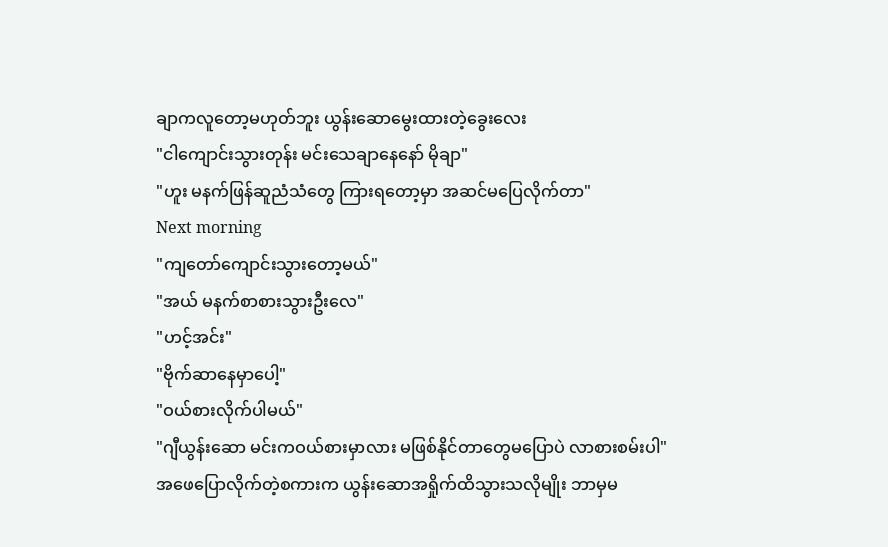ချာကလူတော့မဟုတ်ဘူး ယွန်းဆောမွေးထားတဲ့ခွေးလေး
"ငါကျောင်းသွားတုန်း မင်းသေချာနေနော် မိုချာ"
"ဟူး မနက်ဖြန်ဆူညံသံတွေ ကြားရတော့မှာ အဆင်မပြေလိုက်တာ"
Next morning
"ကျတော်ကျောင်းသွားတော့မယ်"
"အယ် မနက်စာစားသွားဦးလေ"
"ဟင့်အင်း"
"ဗိုက်ဆာနေမှာပေါ့"
"ဝယ်စားလိုက်ပါမယ်"
"ဂျီယွန်းဆော မင်းကဝယ်စားမှာလား မဖြစ်နိုင်တာတွေမပြောပဲ လာစားစမ်းပါ"
အဖေပြောလိုက်တဲ့စကားက ယွန်းဆောအရှိုက်ထိသွားသလိုမျိုး ဘာမှမ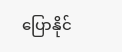ပြောနိုင်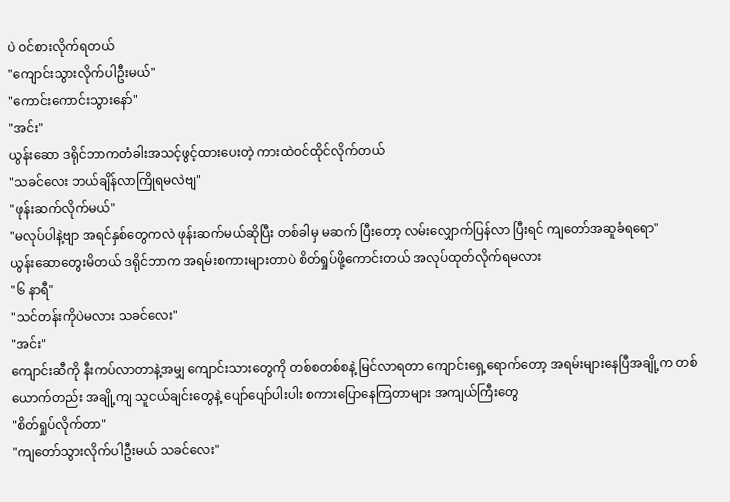ပဲ ဝင်စားလိုက်ရတယ်
"ကျောင်းသွားလိုက်ပါဦးမယ်"
"ကောင်းကောင်းသွားနော်"
"အင်း"
ယွန်းဆော ဒရိုင်ဘာကတံခါးအသင့်ဖွင့်ထားပေးတဲ့ ကားထဲဝင်ထိုင်လိုက်တယ်
"သခင်လေး ဘယ်ချိန်လာကြိုရမလဲဗျ"
"ဖုန်းဆက်လိုက်မယ်"
"မလုပ်ပါနဲ့ဗျာ အရင်နှစ်တွေကလဲ ဖုန်းဆက်မယ်ဆိုပြီး တစ်ခါမှ မဆက် ပြီးတော့ လမ်းလျှောက်ပြန်လာ ပြီးရင် ကျတော်အဆူခံရရော"
ယွန်းဆောတွေးမိတယ် ဒရိုင်ဘာက အရမ်းစကားများတာပဲ စိတ်ရှုပ်ဖို့ကောင်းတယ် အလုပ်ထုတ်လိုက်ရမလား
"၆ နာရီ"
"သင်တန်းကိုပဲမလား သခင်လေး"
"အင်း"
ကျောင်းဆီကို နီးကပ်လာတာနဲ့အမျှ ကျောင်းသားတွေကို တစ်စတစ်စနဲ့ မြင်လာရတာ ကျောင်းရှေ့ရောက်တော့ အရမ်းများနေပြီအချို့က တစ်ယောက်တည်း အချို့ကျ သူငယ်ချင်းတွေနဲ့ ပျော်ပျော်ပါးပါး စကားပြောနေကြတာများ အကျယ်ကြီးတွေ
"စိတ်ရှုပ်လိုက်တာ"
"ကျတော်သွားလိုက်ပါဦးမယ် သခင်လေး"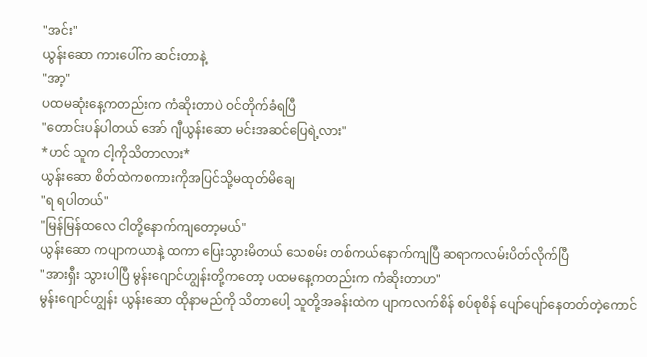"အင်း"
ယွန်းဆော ကားပေါ်က ဆင်းတာနဲ့
"အာ့"
ပထမဆုံးနေ့ကတည်းက ကံဆိုးတာပဲ ဝင်တိုက်ခံရပြီ
"တောင်းပန်ပါတယ် အော် ဂျီယွန်းဆော မင်းအဆင်ပြေရဲ့လား"
*ဟင် သူက ငါ့ကိုသိတာလား*
ယွန်းဆော စိတ်ထဲကစကားကိုအပြင်သို့မထုတ်မိချေ
"ရ ရပါတယ်"
"မြန်မြန်ထလေ ငါတို့နောက်ကျတော့မယ်"
ယွန်းဆော ကပျာကယာနဲ့ ထကာ ပြေးသွားမိတယ် သေစမ်း တစ်ကယ်နောက်ကျပြီ ဆရာကလမ်းပိတ်လိုက်ပြီ
"အားရှီး သွားပါပြီ မွန်းဂျောင်ဟျွန်းတို့ကတော့ ပထမနေ့ကတည်းက ကံဆိုးတာဟ"
မွန်းဂျောင်ဟျွန်း ယွန်းဆော ထိုနာမည်ကို သိတာပေါ့ သူတို့အခန်းထဲက ပျာကလက်စိန် စပ်စုစိန် ပျော်ပျော်နေတတ်တဲ့ကောင်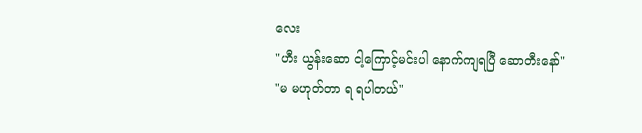လေး
"ဟီး ယွန်းဆော ငါ့ကြောင့်မင်းပါ နောက်ကျရပြီ ဆောတီးနော်"
"မ မဟုတ်တာ ရ ရပါတယ်"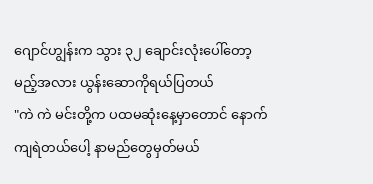ဂျောင်ဟျွန်းက သွား ၃၂ ချောင်းလုံးပေါ်တော့မည့်အလား ယွန်းဆောကိုရယ်ပြတယ်
"ကဲ ကဲ မင်းတို့က ပထမဆုံးနေ့မှာတောင် နောက်ကျရဲတယ်ပေါ့ နာမည်တွေမှတ်မယ်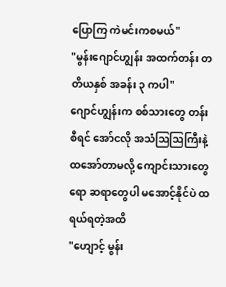ပြောကြ ကဲမင်းကစမယ်"
"မွန်းဂျောင်ဟျွန်း အထက်တန်း တတိယနှစ် အခန်း ၃ ကပါ"
ဂျောင်ဟျွန်းက စစ်သားတွေ တန်းစီရင် အော်ငလို အသံဩဩကြီးနဲ့ထအော်တာမလို့ ကျောင်းသားတွေရော ဆရာတွေပါ မအောင့်နိုင်ပဲ ထရယ်ရတဲ့အထိ
"ဟျောင့် မွန်း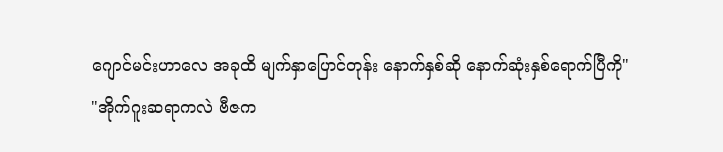ဂျောင်မင်းဟာလေ အခုထိ မျက်နှာပြောင်တုန်း နောက်နှစ်ဆို နောက်ဆုံးနှစ်ရောက်ပြီကို"
"အိုက်ဂူးဆရာကလဲ ဗီဇက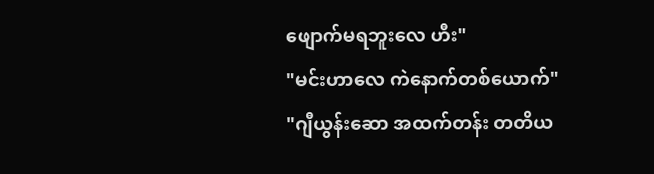ဖျောက်မရဘူးလေ ဟီး"
"မင်းဟာလေ ကဲနောက်တစ်ယောက်"
"ဂျီယွန်းဆော အထက်တန်း တတိယ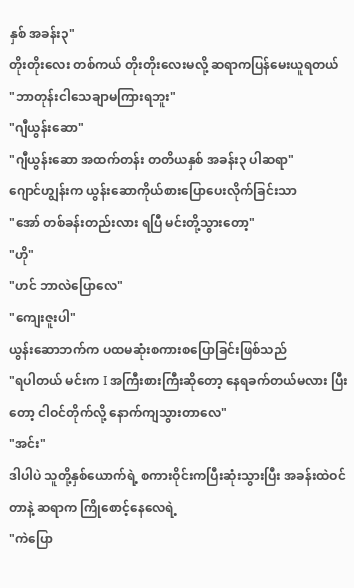နှစ် အခန်း၃"
တိုးတိုးလေး တစ်ကယ် တိုးတိုးလေးမလို့ ဆရာကပြန်မေးယူရတယ်
"ဘာတုန်းငါသေချာမကြားရဘူး"
"ဂျီယွန်းဆော"
"ဂျီယွန်းဆော အထက်တန်း တတိယနှစ် အခန်း၃ ပါဆရာ"
ဂျောင်ဟျွန်းက ယွန်းဆောကိုယ်စားပြောပေးလိုက်ခြင်းသာ
"အော် တစ်ခန်းတည်းလား ရပြီ မင်းတို့သွားတော့"
"ဟို"
"ဟင် ဘာလဲပြောလေ"
"ကျေးဇူးပါ"
ယွန်းဆောဘက်က ပထမဆုံးစကားစပြောခြင်းဖြစ်သည်
"ရပါတယ် မင်းက I အကြီးစားကြီးဆိုတော့ နေရခက်တယ်မလား ပြီးတော့ ငါဝင်တိုက်လို့ နောက်ကျသွားတာလေ"
"အင်း"
ဒါပါပဲ သူတို့နှစ်ယောက်ရဲ့ စကားဝိုင်းကပြီးဆုံးသွားပြီး အခန်းထဲဝင်တာနဲ့ ဆရာက ကြိုစောင့်နေလေရဲ့
"ကဲပြော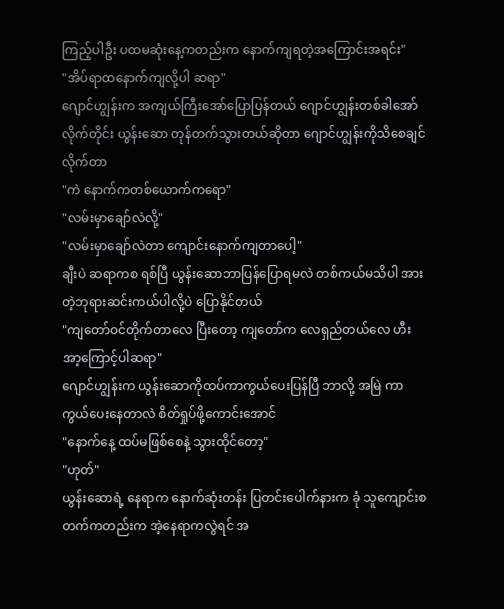ကြည့်ပါဦး ပထမဆုံးနေ့ကတည်းက နောက်ကျရတဲ့အကြောင်းအရင်း"
"အိပ်ရာထနောက်ကျလို့ပါ ဆရာ"
ဂျောင်ဟျွန်းက အကျယ်ကြီးအော်ပြောပြန်တယ် ဂျောင်ဟျွန်းတစ်ခါအော်လိုက်တိုင်း ယွန်းဆော တုန်တက်သွားတယ်ဆိုတာ ဂျောင်ဟျွန်းကိုသိစေချင်လိုက်တာ
"ကဲ နောက်ကတစ်ယောက်ကရော"
"လမ်းမှာချော်လဲလို့"
"လမ်းမှာချော်လဲတာ ကျောင်းနောက်ကျတာပေါ့"
ချီးပဲ ဆရာကစ ရစ်ပြီ ယွန်းဆောဘာပြန်ပြောရမလဲ တစ်ကယ်မသိပါ အားတဲ့ဘုရားဆင်းကယ်ပါလို့ပဲ ပြောနိုင်တယ်
"ကျတော်ဝင်တိုက်တာလေ ပြီးတော့ ကျတော်က လေရှည်တယ်လေ ဟီး အာ့ကြောင့်ပါဆရာ"
ဂျောင်ဟျွန်းက ယွန်းဆောကိုထပ်ကာကွယ်ပေးပြန်ပြီ ဘာလို့ အမြဲ ကာကွယ်ပေးနေတာလဲ စိတ်ရှုပ်ဖို့ကောင်းအောင်
"နောက်နေ့ ထပ်မဖြစ်စေနဲ့ သွားထိုင်တော့"
"ဟုတ်"
ယွန်းဆောရဲ့ နေရာက နောက်ဆုံးတန်း ပြတင်းပေါက်နားက ခုံ သူကျောင်းစတက်ကတည်းက အဲ့နေရာကလွဲရင် အ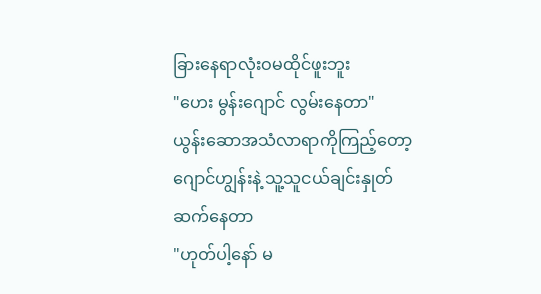ခြားနေရာလုံးဝမထိုင်ဖူးဘူး
"ဟေး မွန်းဂျောင် လွမ်းနေတာ"
ယွန်းဆောအသံလာရာကိုကြည့်တော့ ဂျောင်ဟျွန်းနဲ့ သူ့သူငယ်ချင်းနှုတ်ဆက်နေတာ
"ဟုတ်ပါ့နော် မ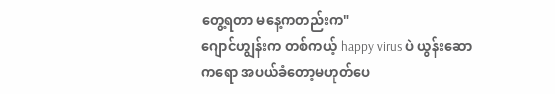တွေ့ရတာ မနေ့ကတည်းက"
ဂျောင်ဟျွန်းက တစ်ကယ့် happy virus ပဲ ယွန်းဆောကရော အပယ်ခံတော့မဟုတ်ပေ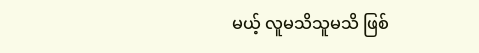မယ့် လူမသိသူမသိ ဖြစ်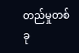တည်မှုတစ်ခု